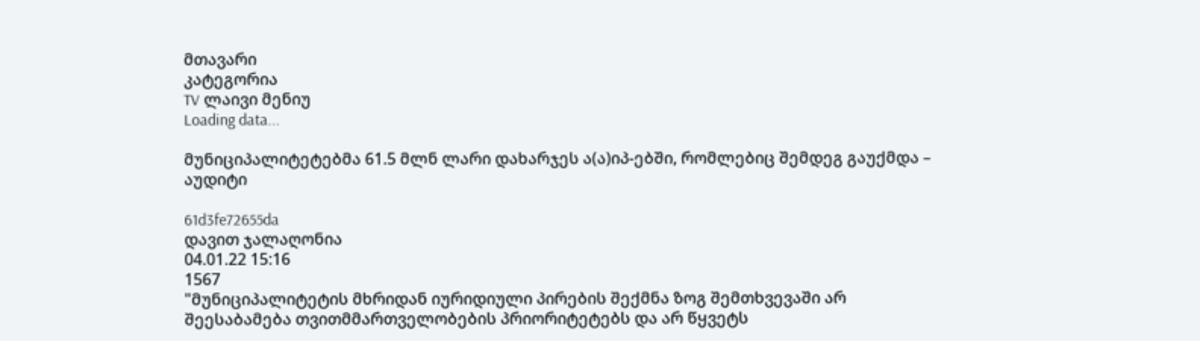მთავარი
კატეგორია
TV ლაივი მენიუ
Loading data...

მუნიციპალიტეტებმა 61.5 მლნ ლარი დახარჯეს ა(ა)იპ-ებში, რომლებიც შემდეგ გაუქმდა – აუდიტი

61d3fe72655da
დავით ჯალაღონია
04.01.22 15:16
1567
"მუნიციპალიტეტის მხრიდან იურიდიული პირების შექმნა ზოგ შემთხვევაში არ შეესაბამება თვითმმართველობების პრიორიტეტებს და არ წყვეტს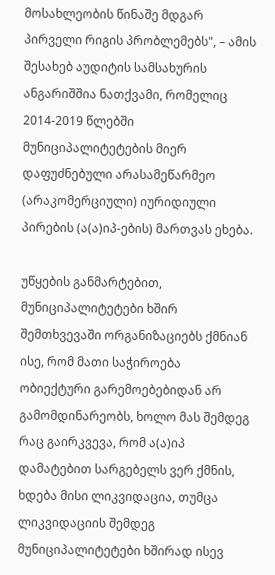მოსახლეობის წინაშე მდგარ პირველი რიგის პრობლემებს", – ამის შესახებ აუდიტის სამსახურის ანგარიშშია ნათქვამი, რომელიც 2014-2019 წლებში მუნიციპალიტეტების მიერ დაფუძნებული არასამეწარმეო (არაკომერციული) იურიდიული პირების (ა(ა)იპ-ების) მართვას ეხება.

უწყების განმარტებით, მუნიციპალიტეტები ხშირ შემთხვევაში ორგანიზაციებს ქმნიან ისე, რომ მათი საჭიროება ობიექტური გარემოებებიდან არ გამომდინარეობს, ხოლო მას შემდეგ რაც გაირკვევა, რომ ა(ა)იპ დამატებით სარგებელს ვერ ქმნის, ხდება მისი ლიკვიდაცია, თუმცა ლიკვიდაციის შემდეგ მუნიციპალიტეტები ხშირად ისევ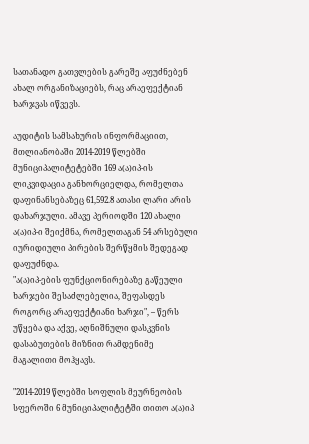სათანადო გათვლების გარეშე აფუძნებენ ახალ ორგანიზაციებს, რაც არაეფექტიან ხარჯვას იწვევს.

აუდიტის სამსახურის ინფორმაციით, მთლიანობაში 2014-2019 წლებში მუნიციპალიტეტებში 169 ა(ა)იპ-ის ლიკვიდაცია განხორციელდა, რომელთა დაფინანსებაზეც 61,592.8 ათასი ლარი არის დახარჯული. ამავე პერიოდში 120 ახალი ა(ა)იპ-ი შეიქმნა, რომელთაგან 54 არსებული იურიდიული პირების შერწყმის შედეგად დაფუძნდა.
"ა(ა)იპ-ების ფუნქციონირებაზე გაწეული ხარჯები შესაძლებელია, შეფასდეს როგორც არაეფექტიანი ხარჯი", – წერს უწყება და აქვე, აღნიშნული დასკვნის დასაბუთების მიზნით რამდენიმე მაგალითი მოჰყავს.

"2014-2019 წლებში სოფლის მეურნეობის სფეროში 6 მუნიციპალიტეტში თითო ა(ა)იპ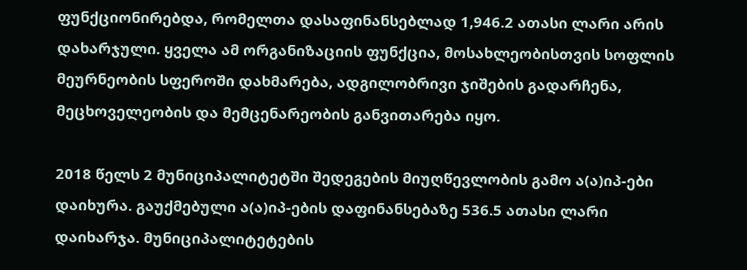ფუნქციონირებდა, რომელთა დასაფინანსებლად 1,946.2 ათასი ლარი არის დახარჯული. ყველა ამ ორგანიზაციის ფუნქცია, მოსახლეობისთვის სოფლის მეურნეობის სფეროში დახმარება, ადგილობრივი ჯიშების გადარჩენა, მეცხოველეობის და მემცენარეობის განვითარება იყო.

2018 წელს 2 მუნიციპალიტეტში შედეგების მიუღწევლობის გამო ა(ა)იპ-ები დაიხურა. გაუქმებული ა(ა)იპ-ების დაფინანსებაზე 536.5 ათასი ლარი დაიხარჯა. მუნიციპალიტეტების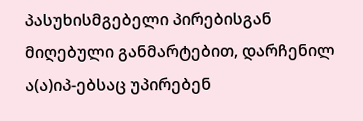პასუხისმგებელი პირებისგან მიღებული განმარტებით, დარჩენილ ა(ა)იპ-ებსაც უპირებენ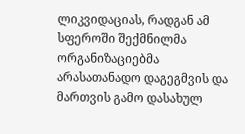ლიკვიდაციას, რადგან ამ სფეროში შექმნილმა ორგანიზაციებმა არასათანადო დაგეგმვის და მართვის გამო დასახულ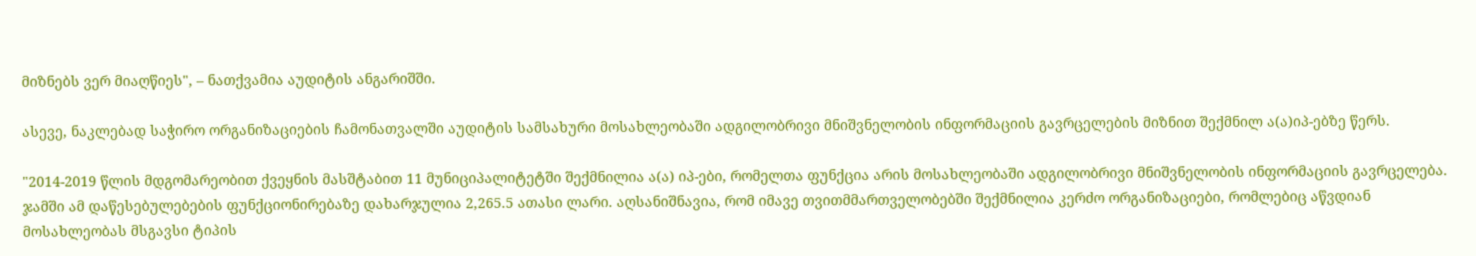მიზნებს ვერ მიაღწიეს", – ნათქვამია აუდიტის ანგარიშში.

ასევე, ნაკლებად საჭირო ორგანიზაციების ჩამონათვალში აუდიტის სამსახური მოსახლეობაში ადგილობრივი მნიშვნელობის ინფორმაციის გავრცელების მიზნით შექმნილ ა(ა)იპ-ებზე წერს.

"2014-2019 წლის მდგომარეობით ქვეყნის მასშტაბით 11 მუნიციპალიტეტში შექმნილია ა(ა) იპ-ები, რომელთა ფუნქცია არის მოსახლეობაში ადგილობრივი მნიშვნელობის ინფორმაციის გავრცელება. ჯამში ამ დაწესებულებების ფუნქციონირებაზე დახარჯულია 2,265.5 ათასი ლარი. აღსანიშნავია, რომ იმავე თვითმმართველობებში შექმნილია კერძო ორგანიზაციები, რომლებიც აწვდიან მოსახლეობას მსგავსი ტიპის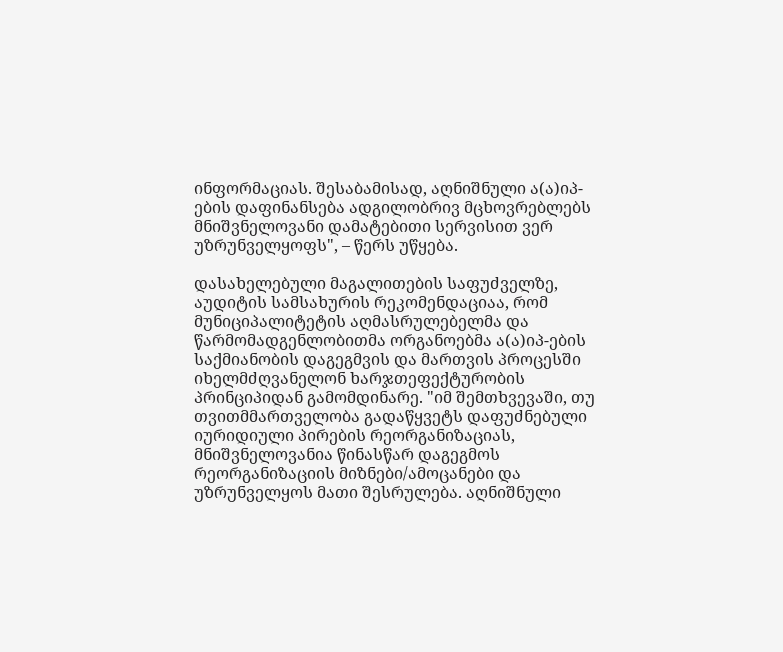ინფორმაციას. შესაბამისად, აღნიშნული ა(ა)იპ-ების დაფინანსება ადგილობრივ მცხოვრებლებს მნიშვნელოვანი დამატებითი სერვისით ვერ უზრუნველყოფს", – წერს უწყება.

დასახელებული მაგალითების საფუძველზე, აუდიტის სამსახურის რეკომენდაციაა, რომ მუნიციპალიტეტის აღმასრულებელმა და წარმომადგენლობითმა ორგანოებმა ა(ა)იპ-ების საქმიანობის დაგეგმვის და მართვის პროცესში იხელმძღვანელონ ხარჯთეფექტურობის პრინციპიდან გამომდინარე. "იმ შემთხვევაში, თუ თვითმმართველობა გადაწყვეტს დაფუძნებული იურიდიული პირების რეორგანიზაციას, მნიშვნელოვანია წინასწარ დაგეგმოს რეორგანიზაციის მიზნები/ამოცანები და უზრუნველყოს მათი შესრულება. აღნიშნული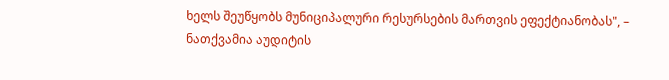ხელს შეუწყობს მუნიციპალური რესურსების მართვის ეფექტიანობას", – ნათქვამია აუდიტის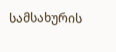სამსახურის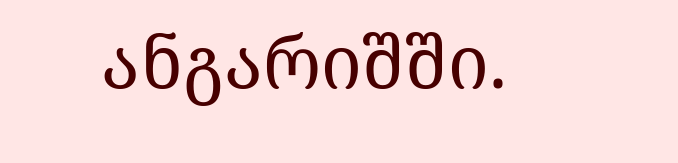ანგარიშში.